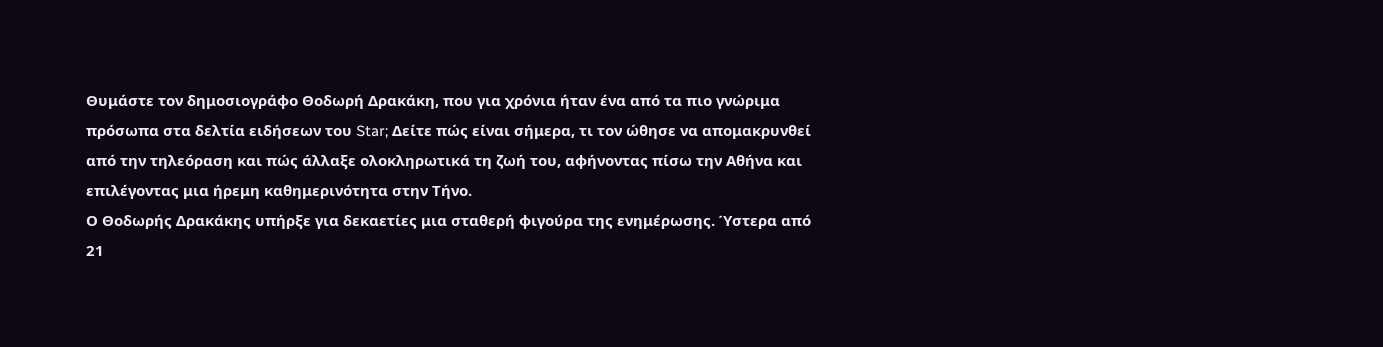Θυμάστε τον δημοσιογράφο Θοδωρή Δρακάκη, που για χρόνια ήταν ένα από τα πιο γνώριμα πρόσωπα στα δελτία ειδήσεων του Star; Δείτε πώς είναι σήμερα, τι τον ώθησε να απομακρυνθεί από την τηλεόραση και πώς άλλαξε ολοκληρωτικά τη ζωή του, αφήνοντας πίσω την Αθήνα και επιλέγοντας μια ήρεμη καθημερινότητα στην Τήνο.
Ο Θοδωρής Δρακάκης υπήρξε για δεκαετίες μια σταθερή φιγούρα της ενημέρωσης. Ύστερα από 21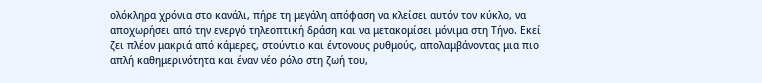ολόκληρα χρόνια στο κανάλι, πήρε τη μεγάλη απόφαση να κλείσει αυτόν τον κύκλο, να αποχωρήσει από την ενεργό τηλεοπτική δράση και να μετακομίσει μόνιμα στη Τήνο. Εκεί ζει πλέον μακριά από κάμερες, στούντιο και έντονους ρυθμούς, απολαμβάνοντας μια πιο απλή καθημερινότητα και έναν νέο ρόλο στη ζωή του,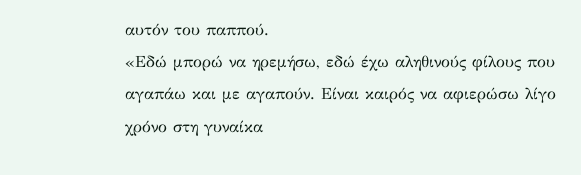αυτόν του παππού.
«Εδώ μπορώ να ηρεμήσω, εδώ έχω αληθινούς φίλους που αγαπάω και με αγαπούν. Είναι καιρός να αφιερώσω λίγο χρόνο στη γυναίκα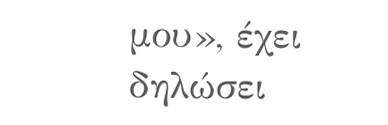μου», έχει δηλώσει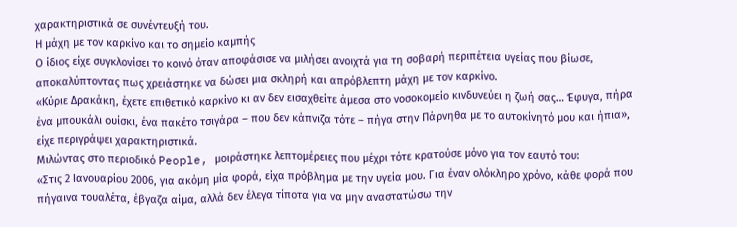χαρακτηριστικά σε συνέντευξή του.
Η μάχη με τον καρκίνο και το σημείο καμπής
Ο ίδιος είχε συγκλονίσει το κοινό όταν αποφάσισε να μιλήσει ανοιχτά για τη σοβαρή περιπέτεια υγείας που βίωσε, αποκαλύπτοντας πως χρειάστηκε να δώσει μια σκληρή και απρόβλεπτη μάχη με τον καρκίνο.
«Κύριε Δρακάκη, έχετε επιθετικό καρκίνο κι αν δεν εισαχθείτε άμεσα στο νοσοκομείο κινδυνεύει η ζωή σας… Έφυγα, πήρα ένα μπουκάλι ουίσκι, ένα πακέτο τσιγάρα – που δεν κάπνιζα τότε – πήγα στην Πάρνηθα με το αυτοκίνητό μου και ήπια», είχε περιγράψει χαρακτηριστικά.
Μιλώντας στο περιοδικό People, μοιράστηκε λεπτομέρειες που μέχρι τότε κρατούσε μόνο για τον εαυτό του:
«Στις 2 Ιανουαρίου 2006, για ακόμη μία φορά, είχα πρόβλημα με την υγεία μου. Για έναν ολόκληρο χρόνο, κάθε φορά που πήγαινα τουαλέτα, έβγαζα αίμα, αλλά δεν έλεγα τίποτα για να μην αναστατώσω την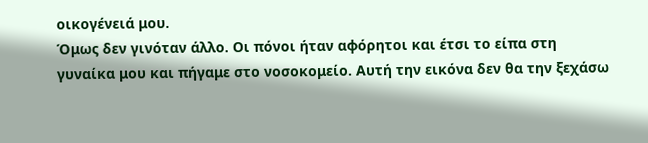οικογένειά μου.
Όμως δεν γινόταν άλλο. Οι πόνοι ήταν αφόρητοι και έτσι το είπα στη γυναίκα μου και πήγαμε στο νοσοκομείο. Αυτή την εικόνα δεν θα την ξεχάσω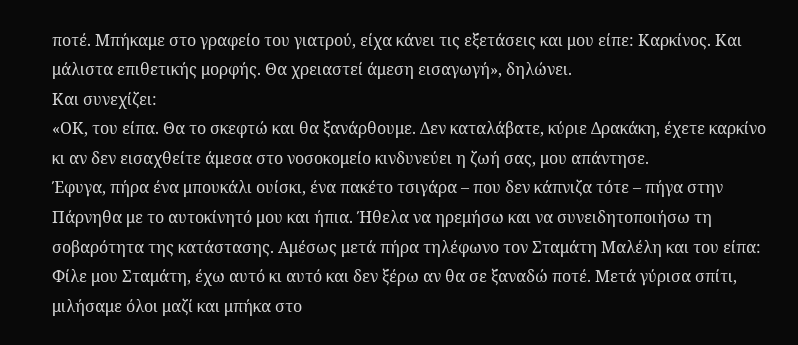ποτέ. Μπήκαμε στο γραφείο του γιατρού, είχα κάνει τις εξετάσεις και μου είπε: Καρκίνος. Και μάλιστα επιθετικής μορφής. Θα χρειαστεί άμεση εισαγωγή», δηλώνει.
Και συνεχίζει:
«ΟΚ, του είπα. Θα το σκεφτώ και θα ξανάρθουμε. Δεν καταλάβατε, κύριε Δρακάκη, έχετε καρκίνο κι αν δεν εισαχθείτε άμεσα στο νοσοκομείο κινδυνεύει η ζωή σας, μου απάντησε.
Έφυγα, πήρα ένα μπουκάλι ουίσκι, ένα πακέτο τσιγάρα – που δεν κάπνιζα τότε – πήγα στην Πάρνηθα με το αυτοκίνητό μου και ήπια. Ήθελα να ηρεμήσω και να συνειδητοποιήσω τη σοβαρότητα της κατάστασης. Αμέσως μετά πήρα τηλέφωνο τον Σταμάτη Μαλέλη και του είπα: Φίλε μου Σταμάτη, έχω αυτό κι αυτό και δεν ξέρω αν θα σε ξαναδώ ποτέ. Μετά γύρισα σπίτι, μιλήσαμε όλοι μαζί και μπήκα στο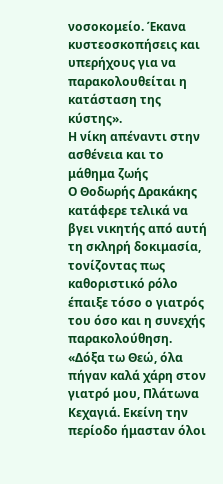νοσοκομείο. Έκανα κυστεοσκοπήσεις και υπερήχους για να παρακολουθείται η κατάσταση της κύστης».
Η νίκη απέναντι στην ασθένεια και το μάθημα ζωής
Ο Θοδωρής Δρακάκης κατάφερε τελικά να βγει νικητής από αυτή τη σκληρή δοκιμασία, τονίζοντας πως καθοριστικό ρόλο έπαιξε τόσο ο γιατρός του όσο και η συνεχής παρακολούθηση.
«Δόξα τω Θεώ, όλα πήγαν καλά χάρη στον γιατρό μου, Πλάτωνα Κεχαγιά. Εκείνη την περίοδο ήμασταν όλοι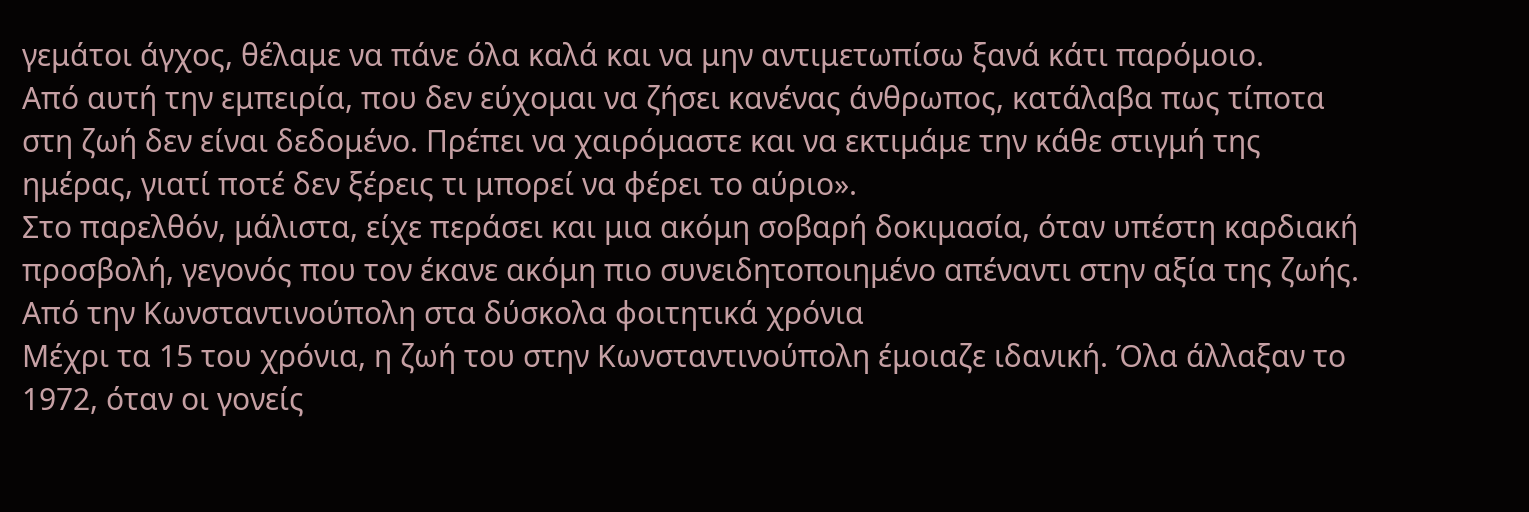γεμάτοι άγχος, θέλαμε να πάνε όλα καλά και να μην αντιμετωπίσω ξανά κάτι παρόμοιο.
Από αυτή την εμπειρία, που δεν εύχομαι να ζήσει κανένας άνθρωπος, κατάλαβα πως τίποτα στη ζωή δεν είναι δεδομένο. Πρέπει να χαιρόμαστε και να εκτιμάμε την κάθε στιγμή της ημέρας, γιατί ποτέ δεν ξέρεις τι μπορεί να φέρει το αύριο».
Στο παρελθόν, μάλιστα, είχε περάσει και μια ακόμη σοβαρή δοκιμασία, όταν υπέστη καρδιακή προσβολή, γεγονός που τον έκανε ακόμη πιο συνειδητοποιημένο απέναντι στην αξία της ζωής.
Από την Κωνσταντινούπολη στα δύσκολα φοιτητικά χρόνια
Μέχρι τα 15 του χρόνια, η ζωή του στην Κωνσταντινούπολη έμοιαζε ιδανική. Όλα άλλαξαν το 1972, όταν οι γονείς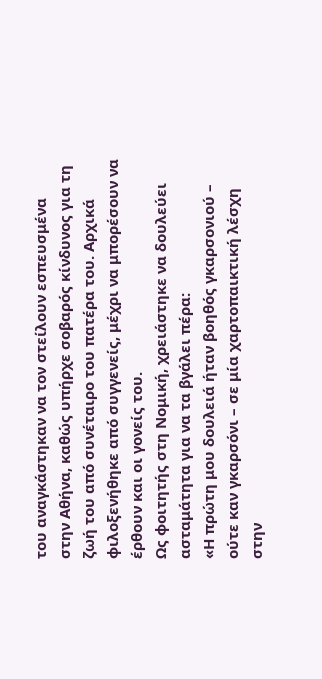του αναγκάστηκαν να τον στείλουν εσπευσμένα στην Αθήνα, καθώς υπήρχε σοβαρός κίνδυνος για τη ζωή του από συνέταιρο του πατέρα του. Αρχικά φιλοξενήθηκε από συγγενείς, μέχρι να μπορέσουν να έρθουν και οι γονείς του.
Ως φοιτητής στη Νομική, χρειάστηκε να δουλεύει ασταμάτητα για να τα βγάλει πέρα:
«Η πρώτη μου δουλειά ήταν βοηθός γκαρσονιού – ούτε καν γκαρσόνι – σε μία χαρτοπαικτική λέσχη στην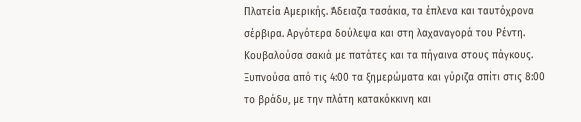Πλατεία Αμερικής. Άδειαζα τασάκια, τα έπλενα και ταυτόχρονα σέρβιρα. Αργότερα δούλεψα και στη λαχαναγορά του Ρέντη. Κουβαλούσα σακιά με πατάτες και τα πήγαινα στους πάγκους.
Ξυπνούσα από τις 4:00 τα ξημερώματα και γύριζα σπίτι στις 8:00 το βράδυ, με την πλάτη κατακόκκινη και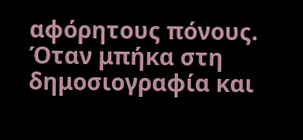αφόρητους πόνους. Όταν μπήκα στη δημοσιογραφία και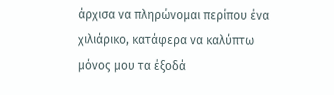άρχισα να πληρώνομαι περίπου ένα χιλιάρικο, κατάφερα να καλύπτω μόνος μου τα έξοδά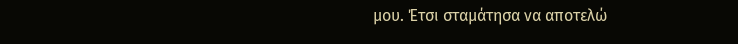μου. Έτσι σταμάτησα να αποτελώ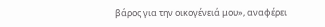βάρος για την οικογένειά μου», αναφέρει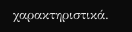χαρακτηριστικά.